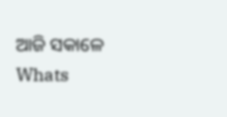ଆଜି ସକାଳେ Whats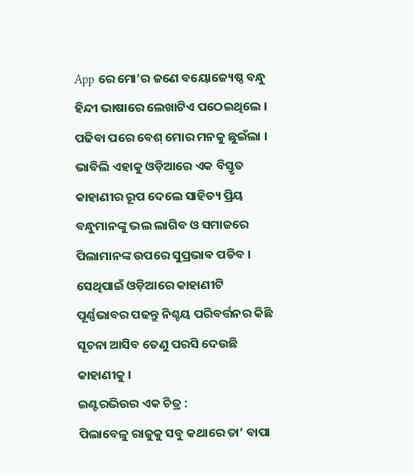App ରେ ମୋ’ର ଜଣେ ବୟୋଜ୍ୟେଷ୍ଠ ବନ୍ଧୁ ହିନ୍ଦୀ ଭାଷାରେ ଲେଖାଟିଏ ପଠେଇଥିଲେ । ପଢିବା ପରେ ବେଶ୍ ମୋର ମନକୁ ଛୁଇଁଲା । ଭାବିଲି ଏହାକୁ ଓଡ଼ିଆରେ ଏକ ବିସ୍ତୃତ କାହାଣୀର ରୂପ ଦେଲେ ସାହିତ୍ୟ ପ୍ରିୟ ବନ୍ଧୁମାନଙ୍କୁ ଭଲ ଲାଗିବ ଓ ସମାଜରେ ପିଲାମାନଙ୍କ ଉପରେ ସୁପ୍ରଭାଵ ପଡିବ । ସେଥିପାଇଁ ଓଡ଼ିଆରେ କାହାଣୀଟି ପୂର୍ଣ୍ଣଭାବର ପଢନ୍ତୁ ନିଶ୍ଚୟ ପରିବର୍ତ୍ତନର କିଛି ସୂଚନା ଆସିବ ତେଣୁ ପରସି ଦେଉଛି କାହାଣୀକୁ ।
ଇଣ୍ଟରଭିଉର ଏକ ଚିତ୍ର :
ପିଲାବେଳୁ ରାଜୁକୁ ସବୁ କଥାରେ ତା’ ବାପା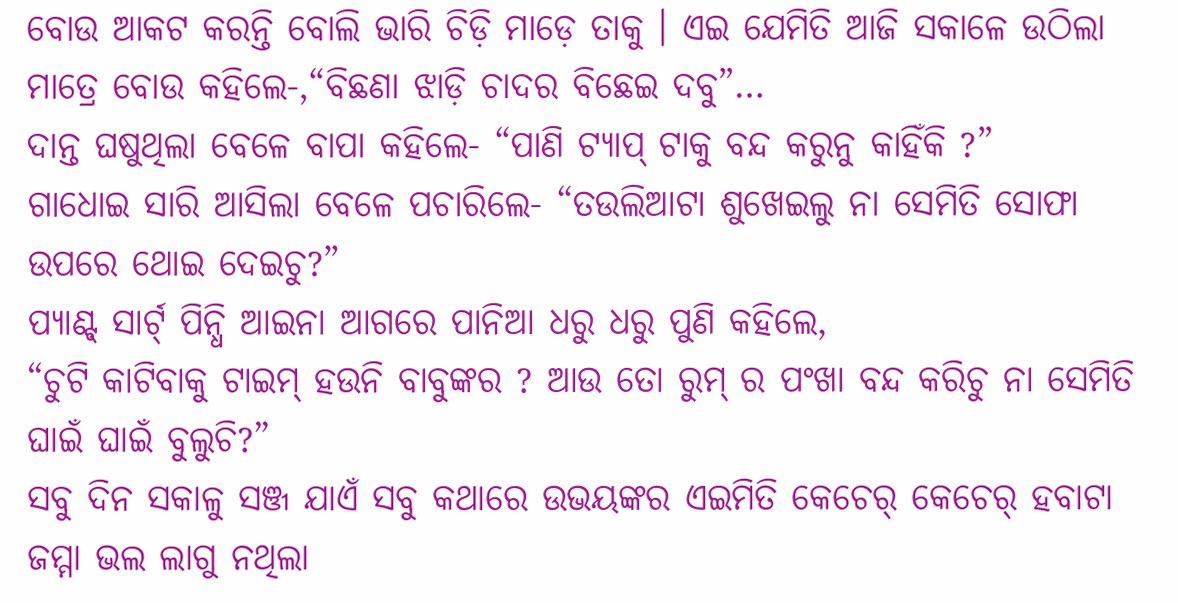ବୋଉ ଆକଟ କରନ୍ତି ବୋଲି ଭାରି ଚିଡ଼ି ମାଡ଼େ ତାକୁ । ଏଇ ଯେମିତି ଆଜି ସକାଳେ ଉଠିଲା ମାତ୍ରେ ବୋଉ କହିଲେ-,“ବିଛଣା ଝାଡ଼ି ଚାଦର ବିଛେଇ ଦବୁ”…
ଦାନ୍ତ ଘଷୁଥିଲା ବେଳେ ବାପା କହିଲେ- “ପାଣି ଟ୍ୟାପ୍ ଟାକୁ ବନ୍ଦ କରୁନୁ କାହିଁକି ?”
ଗାଧୋଇ ସାରି ଆସିଲା ବେଳେ ପଚାରିଲେ- “ତଉଲିଆଟା ଶୁଖେଇଲୁ ନା ସେମିତି ସୋଫା ଉପରେ ଥୋଇ ଦେଇଚୁ?”
ପ୍ୟାଣ୍ଟ୍ ସାର୍ଟ୍ ପିନ୍ଧି ଆଇନା ଆଗରେ ପାନିଆ ଧରୁ ଧରୁ ପୁଣି କହିଲେ,
“ଚୁଟି କାଟିବାକୁ ଟାଇମ୍ ହଉନି ବାବୁଙ୍କର ? ଆଉ ତୋ ରୁମ୍ ର ପଂଖା ବନ୍ଦ କରିଚୁ ନା ସେମିତି ଘାଇଁ ଘାଇଁ ବୁଲୁଚି?”
ସବୁ ଦିନ ସକାଳୁ ସଞ୍ଜ ଯାଏଁ ସବୁ କଥାରେ ଉଭୟଙ୍କର ଏଇମିତି କେଚେର୍ କେଚେର୍ ହବାଟା ଜମ୍ମା ଭଲ ଲାଗୁ ନଥିଲା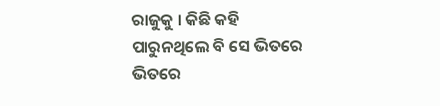ରାଜୁକୁ । କିଛି କହି ପାରୁନଥିଲେ ବି ସେ ଭିତରେ ଭିତରେ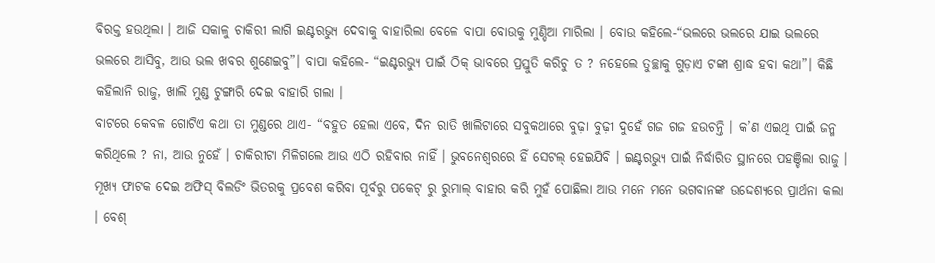ବିରକ୍ତ ହଉଥିଲା । ଆଜି ସକାଳୁ ଚାକିରୀ ଲାଗି ଇଣ୍ଟରଭ୍ୟୁ ଦେବାକୁ ବାହାରିଲା ବେଳେ ବାପା ବୋଉକୁ ମୁଣ୍ଡିଆ ମାରିଲା । ବୋଉ କହିଲେ-“ଭଲରେ ଭଲରେ ଯାଇ ଭଲରେ ଭଲରେ ଆସିବୁ, ଆଉ ଭଲ ଖବର ଶୁଣେଇବୁ”। ବାପା କହିଲେ- “ଇଣ୍ଟରଭ୍ୟୁ ପାଇଁ ଠିକ୍ ଭାବରେ ପ୍ରସ୍ତୁତି କରିଚୁ ତ ? ନହେଲେ ତୁଚ୍ଛାକୁ ଗୁଡ଼ାଏ ଟଙ୍କା ଶ୍ରାଦ୍ଧ ହବା କଥା”। କିଛି କହିଲାନି ରାଜୁ, ଖାଲି ମୁଣ୍ଡ ଟୁଙ୍ଗାରି ଦେଇ ବାହାରି ଗଲା ।
ବାଟରେ କେବଳ ଗୋଟିଏ କଥା ତା ମୁଣ୍ଡରେ ଥାଏ- “ବହୁତ ହେଲା ଏବେ, ଦିନ ରାତି ଖାଲିଟାରେ ସବୁକଥାରେ ବୁଢ଼ା ବୁଢ଼ୀ ଦୁହେଁ ଗଜ ଗଜ ହଉଚନ୍ତି । କ’ଣ ଏଇଥି ପାଇଁ ଜନ୍ମ କରିଥିଲେ ? ନା, ଆଉ ନୁହେଁ । ଚାକିରୀଟା ମିଳିଗଲେ ଆଉ ଏଠି ରହିବାର ନାହିଁ । ଭୁବନେଶ୍ୱରରେ ହିଁ ସେଟଲ୍ ହେଇଯିବି । ଇଣ୍ଟରଭ୍ୟୁ ପାଇଁ ନିର୍ଦ୍ଧାରିତ ସ୍ଥାନରେ ପହଞ୍ଚିଲା ରାଜୁ । ମୂଖ୍ୟ ଫାଟକ ଦେଇ ଅଫିସ୍ ବିଲଡିଂ ଭିତରକୁ ପ୍ରବେଶ କରିବା ପୂର୍ବରୁ ପକେଟ୍ ରୁ ରୁମାଲ୍ ବାହାର କରି ମୁହଁ ପୋଛିଲା ଆଉ ମନେ ମନେ ଭଗବାନଙ୍କ ଉଦ୍ଦେଶ୍ୟରେ ପ୍ରାର୍ଥନା କଲା । ବେଶ୍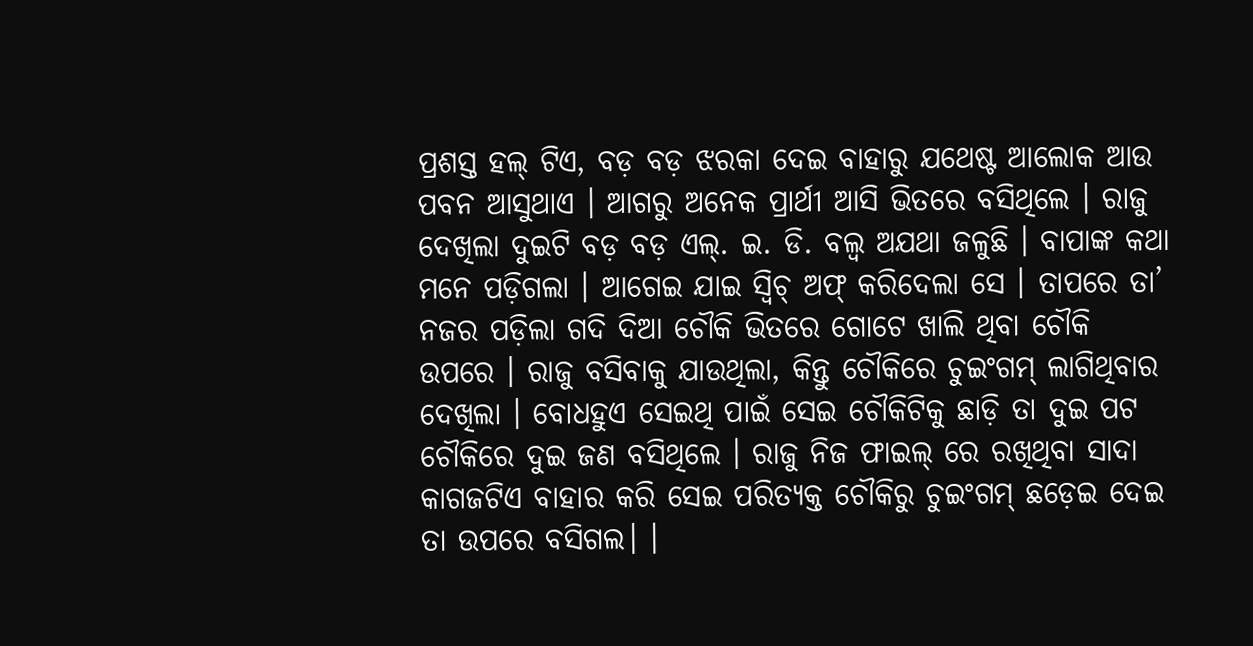ପ୍ରଶସ୍ତ ହଲ୍ ଟିଏ, ବଡ଼ ବଡ଼ ଝରକା ଦେଇ ବାହାରୁ ଯଥେଷ୍ଟ ଆଲୋକ ଆଉ ପବନ ଆସୁଥାଏ । ଆଗରୁ ଅନେକ ପ୍ରାର୍ଥୀ ଆସି ଭିତରେ ବସିଥିଲେ । ରାଜୁ ଦେଖିଲା ଦୁଇଟି ବଡ଼ ବଡ଼ ଏଲ୍. ଇ. ଡି. ବଲ୍ବ ଅଯଥା ଜଳୁଛି । ବାପାଙ୍କ କଥା ମନେ ପଡ଼ିଗଲା । ଆଗେଇ ଯାଇ ସ୍ୱିଚ୍ ଅଫ୍ କରିଦେଲା ସେ । ତାପରେ ତା’ ନଜର ପଡ଼ିଲା ଗଦି ଦିଆ ଚୌକି ଭିତରେ ଗୋଟେ ଖାଲି ଥିବା ଚୌକି ଉପରେ । ରାଜୁ ବସିବାକୁ ଯାଉଥିଲା, କିନ୍ତୁ ଚୌକିରେ ଚୁଇଂଗମ୍ ଲାଗିଥିବାର ଦେଖିଲା । ବୋଧହୁଏ ସେଇଥି ପାଇଁ ସେଇ ଚୌକିଟିକୁ ଛାଡ଼ି ତା ଦୁଇ ପଟ ଚୌକିରେ ଦୁଇ ଜଣ ବସିଥିଲେ । ରାଜୁ ନିଜ ଫାଇଲ୍ ରେ ରଖିଥିବା ସାଦା କାଗଜଟିଏ ବାହାର କରି ସେଇ ପରିତ୍ୟକ୍ତ ଚୌକିରୁ ଚୁଇଂଗମ୍ ଛଡ଼େଇ ଦେଇ ତା ଉପରେ ବସିଗଲ। ।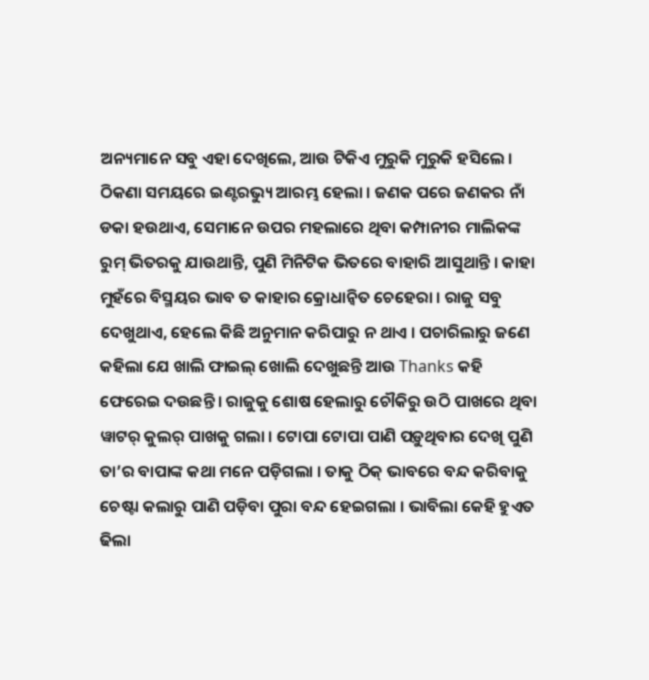ଅନ୍ୟମାନେ ସବୁ ଏହା ଦେଖିଲେ, ଆଉ ଟିକିଏ ମୁରୁକି ମୁରୁକି ହସିଲେ । ଠିକଣା ସମୟରେ ଇଣ୍ଟରଭ୍ୟୁ ଆରମ୍ଭ ହେଲା । ଜଣକ ପରେ ଜଣକର ନାଁ ଡକା ହଉଥାଏ, ସେମାନେ ଉପର ମହଲାରେ ଥିବା କମ୍ପାନୀର ମାଲିକଙ୍କ ରୁମ୍ ଭିତରକୁ ଯାଉଥାନ୍ତି, ପୁଣି ମିନିଟିକ ଭିତରେ ବାହାରି ଆସୁଥାନ୍ତି । କାହା ମୁହଁରେ ବିସ୍ମୟର ଭାବ ତ କାହାର କ୍ରୋଧାନ୍ୱିତ ଚେହେରା । ରାଜୁ ସବୁ ଦେଖୁଥାଏ, ହେଲେ କିଛି ଅନୁମାନ କରିପାରୁ ନ ଥାଏ । ପଚାରିଲାରୁ ଜଣେ କହିଲା ଯେ ଖାଲି ଫାଇଲ୍ ଖୋଲି ଦେଖୁଛନ୍ତି ଆଉ Thanks କହି ଫେରେଇ ଦଉଛନ୍ତି । ରାଜୁକୁ ଶୋଷ ହେଲାରୁ ଚୌକିରୁ ଉଠି ପାଖରେ ଥିବା ୱାଟର୍ କୁଲର୍ ପାଖକୁ ଗଲା । ଟୋପା ଟୋପା ପାଣି ପଡ଼ୁଥିବାର ଦେଖି ପୁଣି ତା’ର ବାପାଙ୍କ କଥା ମନେ ପଡ଼ିଗଲା । ତାକୁ ଠିକ୍ ଭାବରେ ବନ୍ଦ କରିବାକୁ ଚେଷ୍ଟା କଲାରୁ ପାଣି ପଡ଼ିବା ପୁରା ବନ୍ଦ ହେଇଗଲା । ଭାବିଲା କେହି ହୁଏତ ଢିଲା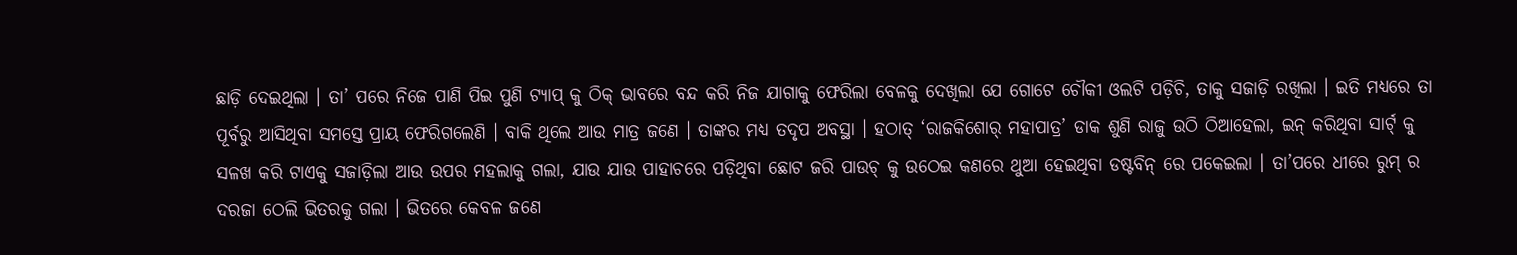ଛାଡ଼ି ଦେଇଥିଲା । ତା’ ପରେ ନିଜେ ପାଣି ପିଇ ପୁଣି ଟ୍ୟାପ୍ କୁ ଠିକ୍ ଭାବରେ ବନ୍ଦ କରି ନିଜ ଯାଗାକୁ ଫେରିଲା ବେଳକୁ ଦେଖିଲା ଯେ ଗୋଟେ ଚୌକୀ ଓଲଟି ପଡ଼ିଚି, ତାକୁ ସଜାଡ଼ି ରଖିଲା । ଇତି ମଧ୍ୟରେ ତା ପୂର୍ବରୁ ଆସିଥିବା ସମସ୍ତେ ପ୍ରାୟ ଫେରିଗଲେଣି । ବାକି ଥିଲେ ଆଉ ମାତ୍ର ଜଣେ । ତାଙ୍କର ମଧ୍ୟ ତଦୃପ ଅବସ୍ଥା । ହଠାତ୍ ‘ରାଜକିଶୋର୍ ମହାପାତ୍ର’ ଡାକ ଶୁଣି ରାଜୁ ଉଠି ଠିଆହେଲା, ଇନ୍ କରିଥିବା ସାର୍ଟ୍ କୁ ସଳଖ କରି ଟାଏକୁ ସଜାଡ଼ିଲା ଆଉ ଉପର ମହଲାକୁ ଗଲା, ଯାଉ ଯାଉ ପାହାଚରେ ପଡ଼ିଥିବା ଛୋଟ ଜରି ପାଉଚ୍ କୁ ଉଠେଇ କଣରେ ଥୁଆ ହେଇଥିବା ଡଷ୍ଟବିନ୍ ରେ ପକେଇଲା । ତା’ପରେ ଧୀରେ ରୁମ୍ ର ଦରଜା ଠେଲି ଭିତରକୁ ଗଲା । ଭିତରେ କେବଳ ଜଣେ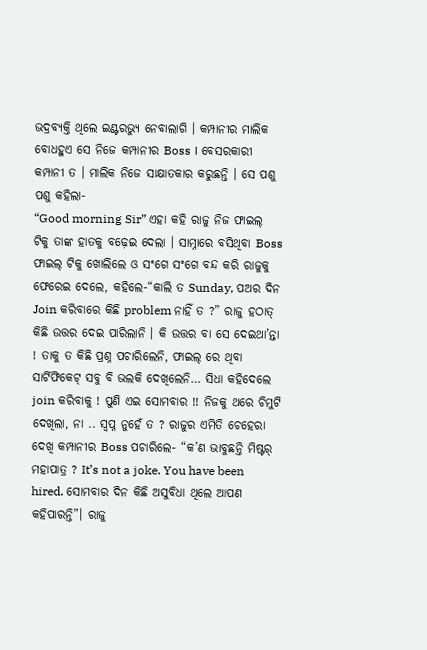ଭଦ୍ରବ୍ୟକ୍ତି ଥିଲେ ଇଣ୍ଟରଭ୍ୟୁ ନେବାଲାଗି । କମ୍ପାନୀର ମାଲିକ ବୋଧହୁଏ ସେ ନିଜେ କମ୍ପାନୀର Boss । ବେସରକାରୀ କମ୍ପାନୀ ତ । ମାଲିକ ନିଜେ ସାକ୍ଷାତକାର କରୁଛନ୍ତି । ସେ ପଶୁ ପଶୁ କହିଲା-
“Good morning Sir” ଏହା କହି ରାଜୁ ନିଜ ଫାଇଲ୍ ଟିକୁ ତାଙ୍କ ହାତକୁ ବଢ଼େଇ ଦେଲା । ସାମ୍ନାରେ ବସିଥିବା Boss ଫାଇଲ୍ ଟିକୁ ଖୋଲିଲେ ଓ ସଂଗେ ସଂଗେ ବନ୍ଦ କରି ରାଜୁକୁ ଫେରେଇ ଦେଲେ, କହିଲେ-“କାଲି ତ Sunday, ପଅର ଦିନ Join କରିବାରେ କିଛି problem ନାହିଁ ତ ?” ରାଜୁ ହଠାତ୍ କିଛି ଉତ୍ତର ଦେଇ ପାରିଲାନି । କି ଉତ୍ତର ବା ସେ ଦେଇଥା’ନ୍ତା ! ତାକୁ ତ କିଛି ପ୍ରଶ୍ନ ପଚାରିଲେନି, ଫାଇଲ୍ ରେ ଥିବା ସାର୍ଟିଫିକେଟ୍ ସବୁ ବି ଭଲକି ଦେଖିଲେନି… ସିଧା କହିଦେଲେ join କରିବାକୁ ! ପୁଣି ଏଇ ସୋମବାର !! ନିଜକୁ ଥରେ ଚିମୁଟି ଦେଖିଲା, ନା .. ସ୍ୱପ୍ନ ନୁହେଁ ତ ? ରାଜୁର ଏମିତି ଚେହେରା ଦେଖି କମ୍ପାନୀର Boss ପଚାରିଲେ- “କ’ଣ ଭାବୁଛନ୍ତି ମିଷ୍ଟର୍ ମହାପାତ୍ର ? It’s not a joke. You have been hired. ସୋମବାର ଦିନ କିଛି ଅସୁବିଧା ଥିଲେ ଆପଣ କହିପାରନ୍ତି”। ରାଜୁ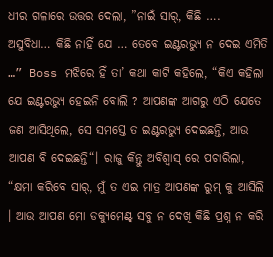ଧୀର ଗଳାରେ ଉତ୍ତର ଦେଲା, ”ନାଇଁ ସାର୍, କିଛି …. ଅସୁବିଧା… କିଛି ନାହିଁ ଯେ … ତେବେ ଇଣ୍ଟରଭ୍ୟୁ ନ ଦେଇ ଏମିତି …” Boss ମଝିରେ ହିଁ ତା’ କଥା କାଟି କହିଲେ, “କିଏ କହିଲା ଯେ ଇଣ୍ଟରଭ୍ୟୁ ହେଇନି ବୋଲି ? ଆପଣଙ୍କ ଆଗରୁ ଏଠି ଯେତେ ଜଣ ଆସିଥିଲେ, ସେ ସମସ୍ତେ ତ ଇଣ୍ଟରଭ୍ୟୁ ଦେଇଛନ୍ତି, ଆଉ ଆପଣ ବି ଦେଇଛନ୍ତି“। ରାଜୁ କିନ୍ତୁ ଅବିଶ୍ୱାସ୍ ରେ ପଚାରିଲା, “କ୍ଷମା କରିବେ ସାର୍, ମୁଁ ତ ଏଇ ମାତ୍ର ଆପଣଙ୍କ ରୁମ୍ କୁ ଆସିଲି । ଆଉ ଆପଣ ମୋ ଡକ୍ୟୁମେଣ୍ଟ୍ ସବୁ ନ ଦେଖି କିଛି ପ୍ରଶ୍ନ ନ କରି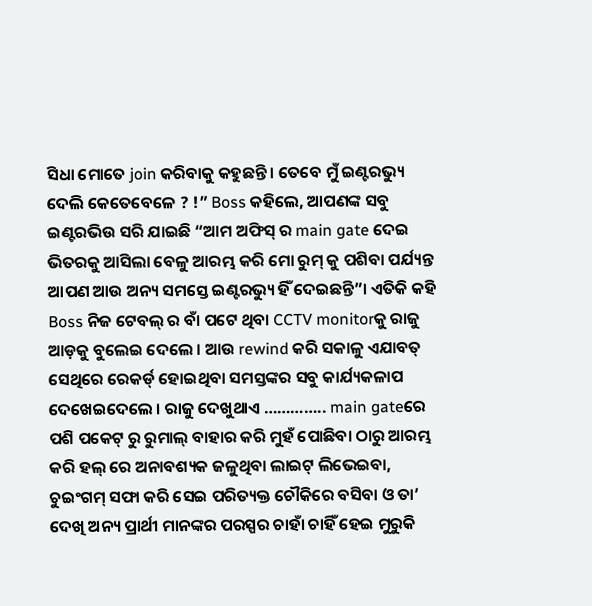ସିଧା ମୋତେ join କରିବାକୁ କହୁଛନ୍ତି । ତେବେ ମୁଁ ଇଣ୍ଟରଭ୍ୟୁ ଦେଲି କେତେବେଳେ ? !” Boss କହିଲେ, ଆପଣଙ୍କ ସବୁ ଇଣ୍ଟରଭିଉ ସରି ଯାଇଛି “ଆମ ଅଫିସ୍ ର main gate ଦେଇ ଭିତରକୁ ଆସିଲା ବେଳୁ ଆରମ୍ଭ କରି ମୋ ରୁମ୍ କୁ ପଶିବା ପର୍ଯ୍ୟନ୍ତ ଆପଣ ଆଉ ଅନ୍ୟ ସମସ୍ତେ ଇଣ୍ଟରଭ୍ୟୁ ହିଁ ଦେଇଛନ୍ତି”। ଏତିକି କହି Boss ନିଜ ଟେବଲ୍ ର ବାଁ ପଟେ ଥିବା CCTV monitorକୁ ରାଜୁ ଆଡ଼କୁ ବୁଲେଇ ଦେଲେ । ଆଉ rewind କରି ସକାଳୁ ଏଯାବତ୍ ସେଥିରେ ରେକର୍ଡ୍ ହୋଇଥିବା ସମସ୍ତଙ୍କର ସବୁ କାର୍ଯ୍ୟକଳାପ ଦେଖେଇଦେଲେ । ରାଜୁ ଦେଖୁଥାଏ ………….. main gateରେ ପଶି ପକେଟ୍ ରୁ ରୁମାଲ୍ ବାହାର କରି ମୁହଁ ପୋଛିବା ଠାରୁ ଆରମ୍ଭ କରି ହଲ୍ ରେ ଅନାବଶ୍ୟକ ଜଳୁଥିବା ଲାଇଟ୍ ଲିଭେଇବା, ଚୁଇଂଗମ୍ ସଫା କରି ସେଇ ପରିତ୍ୟକ୍ତ ଚୌକିରେ ବସିବା ଓ ତା’ ଦେଖି ଅନ୍ୟ ପ୍ରାର୍ଥୀ ମାନଙ୍କର ପରସ୍ପର ଚାହାଁ ଚାହିଁ ହେଇ ମୁରୁକି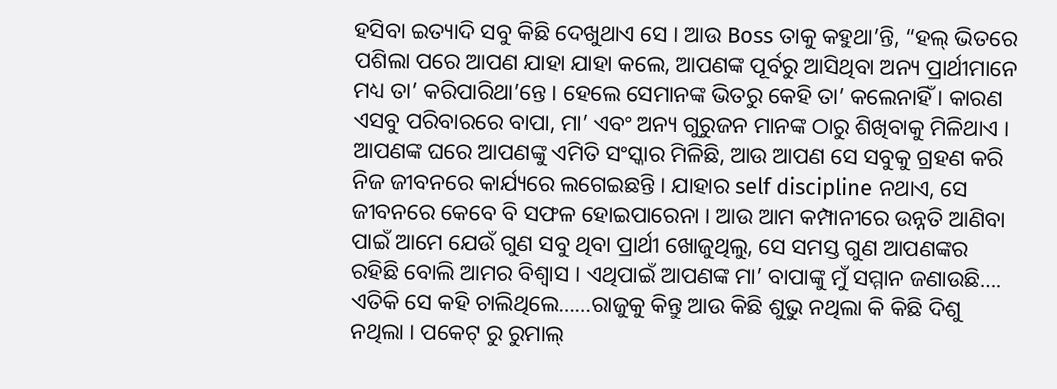ହସିବା ଇତ୍ୟାଦି ସବୁ କିଛି ଦେଖୁଥାଏ ସେ । ଆଉ Boss ତାକୁ କହୁଥା’ନ୍ତି, “ହଲ୍ ଭିତରେ ପଶିଲା ପରେ ଆପଣ ଯାହା ଯାହା କଲେ, ଆପଣଙ୍କ ପୂର୍ବରୁ ଆସିଥିବା ଅନ୍ୟ ପ୍ରାର୍ଥୀମାନେ ମଧ୍ୟ ତା’ କରିପାରିଥା’ନ୍ତେ । ହେଲେ ସେମାନଙ୍କ ଭିତରୁ କେହି ତା’ କଲେନାହିଁ । କାରଣ ଏସବୁ ପରିବାରରେ ବାପା, ମା’ ଏବଂ ଅନ୍ୟ ଗୁରୁଜନ ମାନଙ୍କ ଠାରୁ ଶିଖିବାକୁ ମିଳିଥାଏ । ଆପଣଙ୍କ ଘରେ ଆପଣଙ୍କୁ ଏମିତି ସଂସ୍କାର ମିଳିଛି, ଆଉ ଆପଣ ସେ ସବୁକୁ ଗ୍ରହଣ କରି ନିଜ ଜୀବନରେ କାର୍ଯ୍ୟରେ ଲଗେଇଛନ୍ତି । ଯାହାର self discipline ନଥାଏ, ସେ ଜୀବନରେ କେବେ ବି ସଫଳ ହୋଇପାରେନା । ଆଉ ଆମ କମ୍ପାନୀରେ ଉନ୍ନତି ଆଣିବା ପାଇଁ ଆମେ ଯେଉଁ ଗୁଣ ସବୁ ଥିବା ପ୍ରାର୍ଥୀ ଖୋଜୁଥିଲୁ, ସେ ସମସ୍ତ ଗୁଣ ଆପଣଙ୍କର ରହିଛି ବୋଲି ଆମର ବିଶ୍ୱାସ । ଏଥିପାଇଁ ଆପଣଙ୍କ ମା’ ବାପାଙ୍କୁ ମୁଁ ସମ୍ମାନ ଜଣାଉଛି….
ଏତିକି ସେ କହି ଚାଲିଥିଲେ……ରାଜୁକୁ କିନ୍ତୁ ଆଉ କିଛି ଶୁଭୁ ନଥିଲା କି କିଛି ଦିଶୁ ନଥିଲା । ପକେଟ୍ ରୁ ରୁମାଲ୍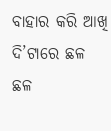ବାହାର କରି ଆଖି ଦି’ଟାରେ ଛଳ ଛଳ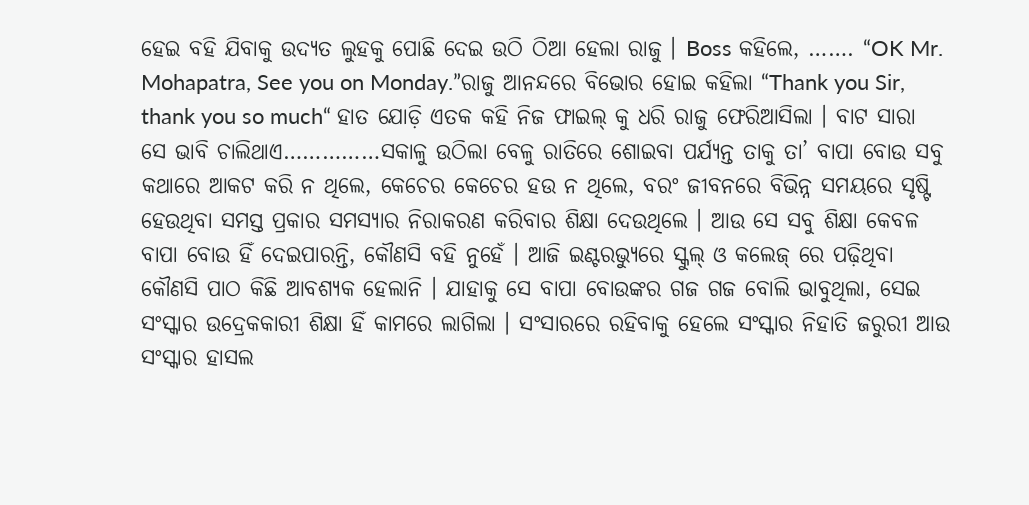ହେଇ ବହି ଯିବାକୁ ଉଦ୍ୟତ ଲୁହକୁ ପୋଛି ଦେଇ ଉଠି ଠିଆ ହେଲା ରାଜୁ । Boss କହିଲେ, ……. “OK Mr. Mohapatra, See you on Monday.”ରାଜୁ ଆନନ୍ଦରେ ବିଭୋର ହୋଇ କହିଲା “Thank you Sir, thank you so much“ ହାତ ଯୋଡ଼ି ଏତକ କହି ନିଜ ଫାଇଲ୍ କୁ ଧରି ରାଜୁ ଫେରିଆସିଲା । ବାଟ ସାରା ସେ ଭାବି ଚାଲିଥାଏ……………ସକାଳୁ ଉଠିଲା ବେଳୁ ରାତିରେ ଶୋଇବା ପର୍ଯ୍ୟନ୍ତ ତାକୁ ତା’ ବାପା ବୋଉ ସବୁ କଥାରେ ଆକଟ କରି ନ ଥିଲେ, କେଚେର କେଚେର ହଉ ନ ଥିଲେ, ବରଂ ଜୀବନରେ ବିଭିନ୍ନ ସମୟରେ ସୃଷ୍ଟି ହେଉଥିବା ସମସ୍ତ ପ୍ରକାର ସମସ୍ୟାର ନିରାକରଣ କରିବାର ଶିକ୍ଷା ଦେଉଥିଲେ । ଆଉ ସେ ସବୁ ଶିକ୍ଷା କେବଳ ବାପା ବୋଉ ହିଁ ଦେଇପାରନ୍ତି, କୌଣସି ବହି ନୁହେଁ । ଆଜି ଇଣ୍ଟରଭ୍ୟୁରେ ସ୍କୁଲ୍ ଓ କଲେଜ୍ ରେ ପଢ଼ିଥିବା କୌଣସି ପାଠ କିଛି ଆବଶ୍ୟକ ହେଲାନି । ଯାହାକୁ ସେ ବାପା ବୋଉଙ୍କର ଗଜ ଗଜ ବୋଲି ଭାବୁଥିଲା, ସେଇ ସଂସ୍କାର ଉଦ୍ରେକକାରୀ ଶିକ୍ଷା ହିଁ କାମରେ ଲାଗିଲା । ସଂସାରରେ ରହିବାକୁ ହେଲେ ସଂସ୍କାର ନିହାତି ଜରୁରୀ ଆଉ ସଂସ୍କାର ହାସଲ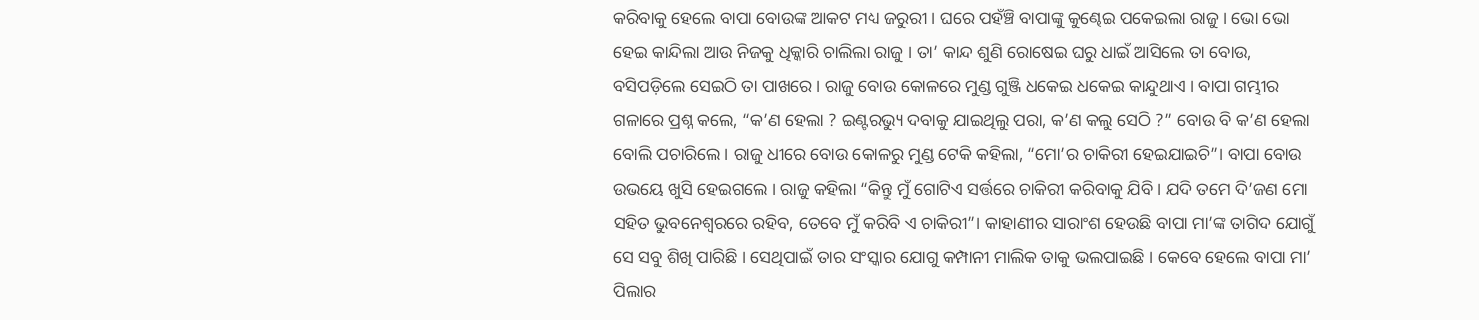କରିବାକୁ ହେଲେ ବାପା ବୋଉଙ୍କ ଆକଟ ମଧ୍ୟ ଜରୁରୀ । ଘରେ ପହଁଞ୍ଚି ବାପାଙ୍କୁ କୁଣ୍ଢେଇ ପକେଇଲା ରାଜୁ । ଭୋ ଭୋ ହେଇ କାନ୍ଦିଲା ଆଉ ନିଜକୁ ଧିକ୍କାରି ଚାଲିଲା ରାଜୁ । ତା’ କାନ୍ଦ ଶୁଣି ରୋଷେଇ ଘରୁ ଧାଇଁ ଆସିଲେ ତା ବୋଉ, ବସିପଡ଼ିଲେ ସେଇଠି ତା ପାଖରେ । ରାଜୁ ବୋଉ କୋଳରେ ମୁଣ୍ଡ ଗୁଞ୍ଜି ଧକେଇ ଧକେଇ କାନ୍ଦୁଥାଏ । ବାପା ଗମ୍ଭୀର ଗଳାରେ ପ୍ରଶ୍ନ କଲେ, “କ’ଣ ହେଲା ? ଇଣ୍ଟରଭ୍ୟୁ ଦବାକୁ ଯାଇଥିଲୁ ପରା, କ’ଣ କଲୁ ସେଠି ?” ବୋଉ ବି କ’ଣ ହେଲା ବୋଲି ପଚାରିଲେ । ରାଜୁ ଧୀରେ ବୋଉ କୋଳରୁ ମୁଣ୍ଡ ଟେକି କହିଲା, “ମୋ’ର ଚାକିରୀ ହେଇଯାଇଚି”। ବାପା ବୋଉ ଉଭୟେ ଖୁସି ହେଇଗଲେ । ରାଜୁ କହିଲା “କିନ୍ତୁ ମୁଁ ଗୋଟିଏ ସର୍ତ୍ତରେ ଚାକିରୀ କରିବାକୁ ଯିବି । ଯଦି ତମେ ଦି’ଜଣ ମୋ ସହିତ ଭୁବନେଶ୍ୱରରେ ରହିବ, ତେବେ ମୁଁ କରିବି ଏ ଚାକିରୀ”। କାହାଣୀର ସାରାଂଶ ହେଉଛି ବାପା ମା’ଙ୍କ ତାଗିଦ ଯୋଗୁଁ ସେ ସବୁ ଶିଖି ପାରିଛି । ସେଥିପାଇଁ ତାର ସଂସ୍କାର ଯୋଗୁ କମ୍ପାନୀ ମାଲିକ ତାକୁ ଭଲପାଇଛି । କେବେ ହେଲେ ବାପା ମା’ ପିଲାର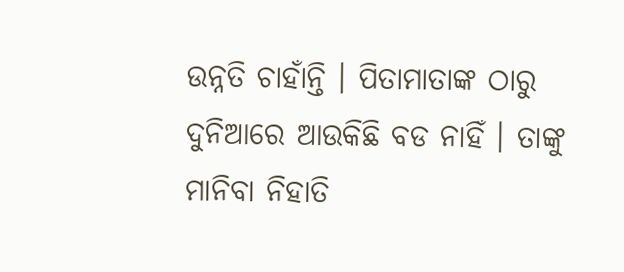ଉନ୍ନତି ଚାହାଁନ୍ତି । ପିତାମାତାଙ୍କ ଠାରୁ ଦୁନିଆରେ ଆଉକିଛି ବଡ ନାହିଁ । ତାଙ୍କୁ ମାନିବା ନିହାତି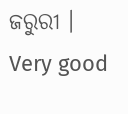ଜରୁରୀ ।
Very good